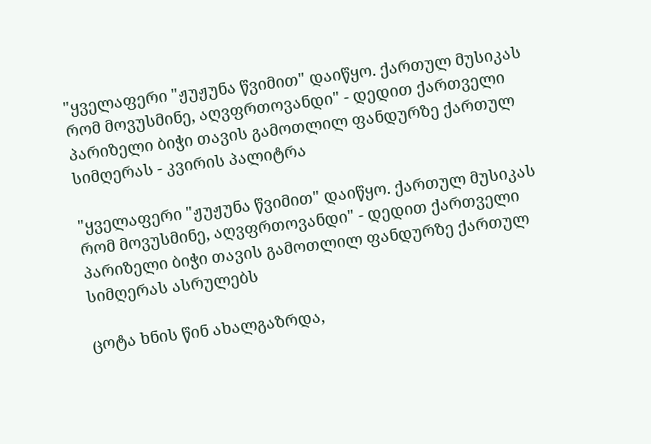"ყველაფერი "ჟუჟუნა წვიმით" დაიწყო. ქართულ მუსიკას რომ მოვუსმინე, აღვფრთოვანდი" - დედით ქართველი პარიზელი ბიჭი თავის გამოთლილ ფანდურზე ქართულ სიმღერას - კვირის პალიტრა

"ყველაფერი "ჟუჟუნა წვიმით" დაიწყო. ქართულ მუსიკას რომ მოვუსმინე, აღვფრთოვანდი" - დედით ქართველი პარიზელი ბიჭი თავის გამოთლილ ფანდურზე ქართულ სიმღერას ასრულებს

ცოტა ხნის წინ ახალგაზრდა,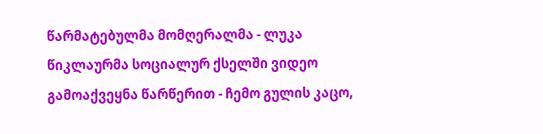წარმატებულმა მომღერალმა - ლუკა წიკლაურმა სოციალურ ქსელში ვიდეო გამოაქვეყნა წარწერით - ჩემო გულის კაცო,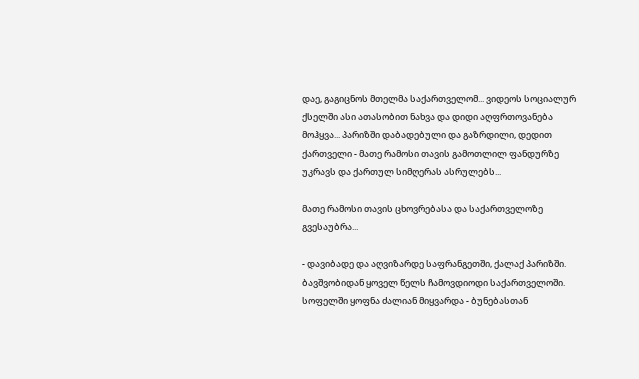დაე, გაგიცნოს მთელმა საქართველომ... ვიდეოს სოციალურ ქსელში ასი ათასობით ნახვა და დიდი აღფრთოვანება მოჰყვა... პარიზში დაბადებული და გაზრდილი, დედით ქართველი - მათე რამოსი თავის გამოთლილ ფანდურზე უკრავს და ქართულ სიმღერას ასრულებს...

მათე რამოსი თავის ცხოვრებასა და საქართველოზე გვესაუბრა...

- დავიბადე და აღვიზარდე საფრანგეთში, ქალაქ პარიზში. ბავშვობიდან ყოველ წელს ჩამოვდიოდი საქართველოში. სოფელში ყოფნა ძალიან მიყვარდა - ბუნებასთან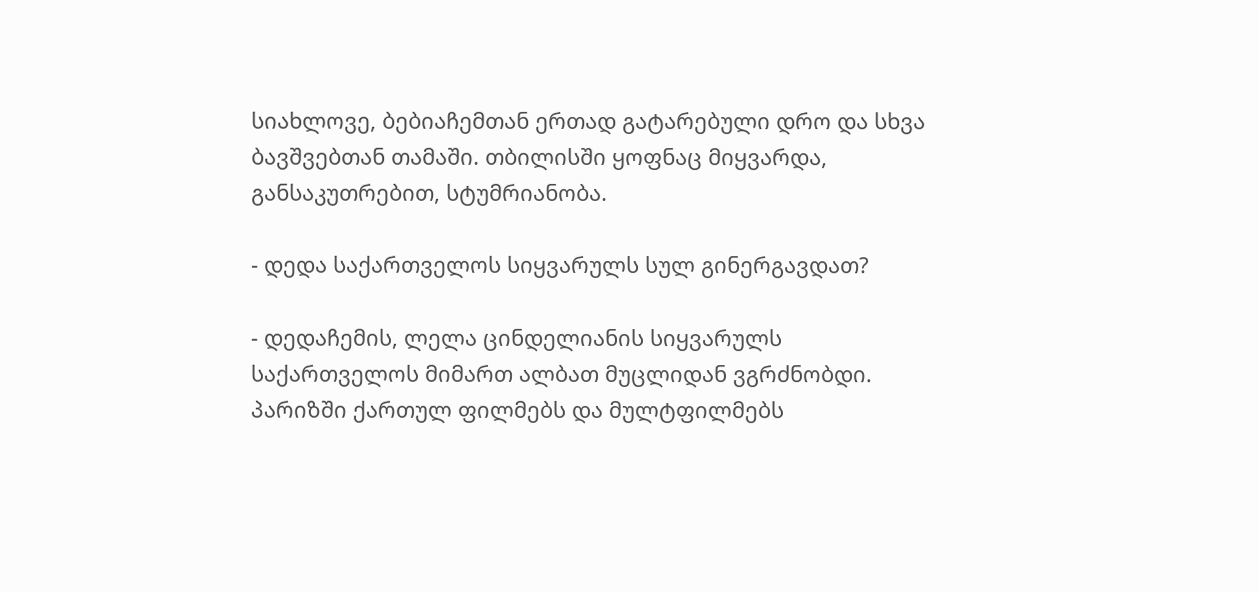სიახლოვე, ბებიაჩემთან ერთად გატარებული დრო და სხვა ბავშვებთან თამაში. თბილისში ყოფნაც მიყვარდა, განსაკუთრებით, სტუმრიანობა.

- დედა საქართველოს სიყვარულს სულ გინერგავდათ?

- დედაჩემის, ლელა ცინდელიანის სიყვარულს საქართველოს მიმართ ალბათ მუცლიდან ვგრძნობდი. პარიზში ქართულ ფილმებს და მულტფილმებს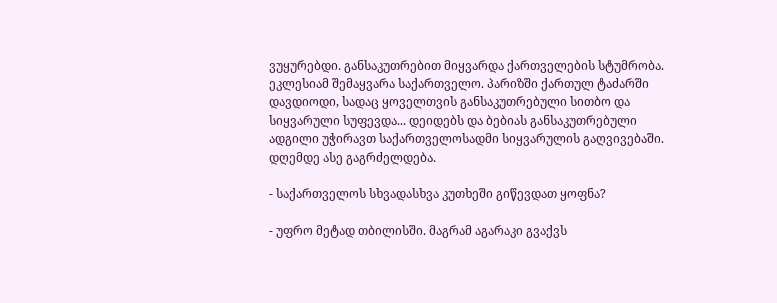ვუყურებდი. განსაკუთრებით მიყვარდა ქართველების სტუმრობა. ეკლესიამ შემაყვარა საქართველო. პარიზში ქართულ ტაძარში დავდიოდი, სადაც ყოველთვის განსაკუთრებული სითბო და სიყვარული სუფევდა... დეიდებს და ბებიას განსაკუთრებული ადგილი უჭირავთ საქართველოსადმი სიყვარულის გაღვივებაში. დღემდე ასე გაგრძელდება.

- საქართველოს სხვადასხვა კუთხეში გიწევდათ ყოფნა?

- უფრო მეტად თბილისში. მაგრამ აგარაკი გვაქვს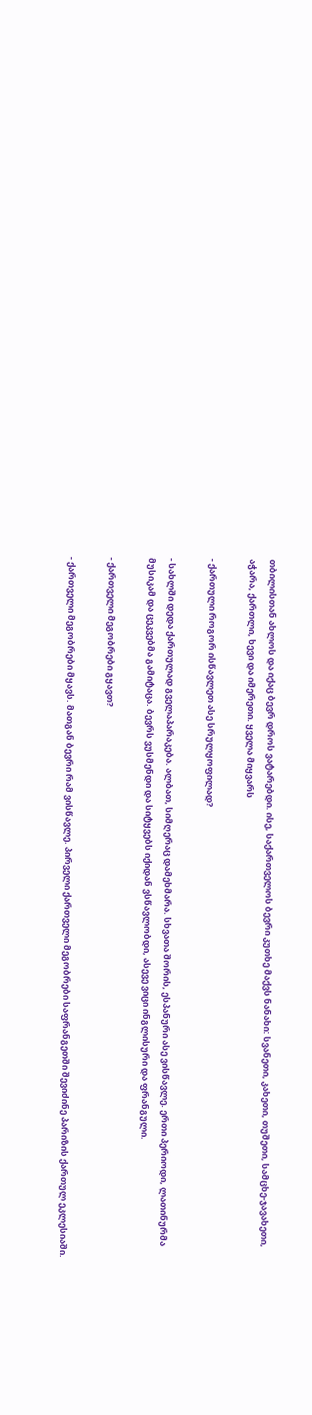თბილისთან ახლოს და იქაც ბევრ დროს ვატარებდი. ისე, საქართველოს ბევრი კუთხე მაქვს ნანახი: სვანეთი, კახეთი, თუშეთი, სამცხე-ჯავახეთი, აჭარა, ქართლი, ხევი და იმერეთი. ყველა მიყვარს

- ქართული როგორ ისწავლეთ ასე სრულყოფილად?

- სახლში დედა ქართულად გველაპარაკება. ალბათ, სიმღერაც დამეხმარა. სხვათა შორის, ესპანური ასე ვისწავლე. ერთი პერიოდი, ლათინურმა მუსიკამ და ცეკვებმა გამიტაცა. ბევრს ვუსმენდი და სიტყვებს იქიდან ვსწავლობდი, ასევე ვიცი ინგლისური და ფრანგული.

- ქართველი მეგობრები გყავთ?

- ქართველი მეგობრები მყავს. მათგან ბევრი რამ ვისწავლე. პირველი ქართველი მეგობრები საფრანგეთში შევიძინე პარიზის ქართულ ეკლესიაში.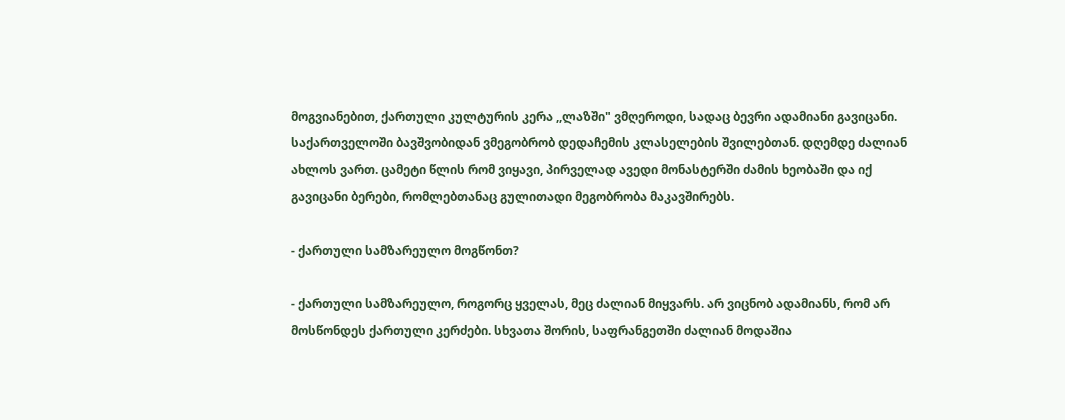მოგვიანებით, ქართული კულტურის კერა ,,ლაზში" ვმღეროდი, სადაც ბევრი ადამიანი გავიცანი. საქართველოში ბავშვობიდან ვმეგობრობ დედაჩემის კლასელების შვილებთან. დღემდე ძალიან ახლოს ვართ. ცამეტი წლის რომ ვიყავი, პირველად ავედი მონასტერში ძამის ხეობაში და იქ გავიცანი ბერები, რომლებთანაც გულითადი მეგობრობა მაკავშირებს.

- ქართული სამზარეულო მოგწონთ?

- ქართული სამზარეულო, როგორც ყველას, მეც ძალიან მიყვარს. არ ვიცნობ ადამიანს, რომ არ მოსწონდეს ქართული კერძები. სხვათა შორის, საფრანგეთში ძალიან მოდაშია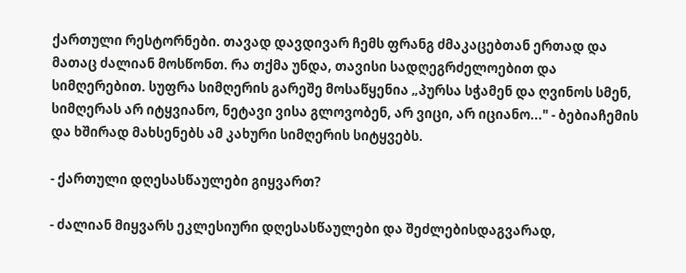ქართული რესტორნები. თავად დავდივარ ჩემს ფრანგ ძმაკაცებთან ერთად და მათაც ძალიან მოსწონთ. რა თქმა უნდა, თავისი სადღეგრძელოებით და სიმღერებით. სუფრა სიმღერის გარეშე მოსაწყენია „პურსა სჭამენ და ღვინოს სმენ, სიმღერას არ იტყვიანო, ნეტავი ვისა გლოვობენ, არ ვიცი, არ იციანო..." - ბებიაჩემის და ხშირად მახსენებს ამ კახური სიმღერის სიტყვებს.

- ქართული დღესასწაულები გიყვართ?

- ძალიან მიყვარს ეკლესიური დღესასწაულები და შეძლებისდაგვარად,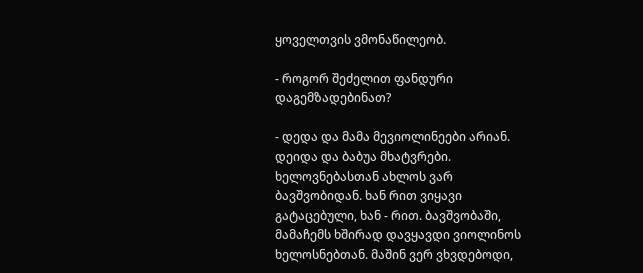ყოველთვის ვმონაწილეობ.

- როგორ შეძელით ფანდური დაგემზადებინათ?

- დედა და მამა მევიოლინეები არიან. დეიდა და ბაბუა მხატვრები. ხელოვნებასთან ახლოს ვარ ბავშვობიდან. ხან რით ვიყავი გატაცებული, ხან - რით. ბავშვობაში, მამაჩემს ხშირად დავყავდი ვიოლინოს ხელოსნებთან. მაშინ ვერ ვხვდებოდი,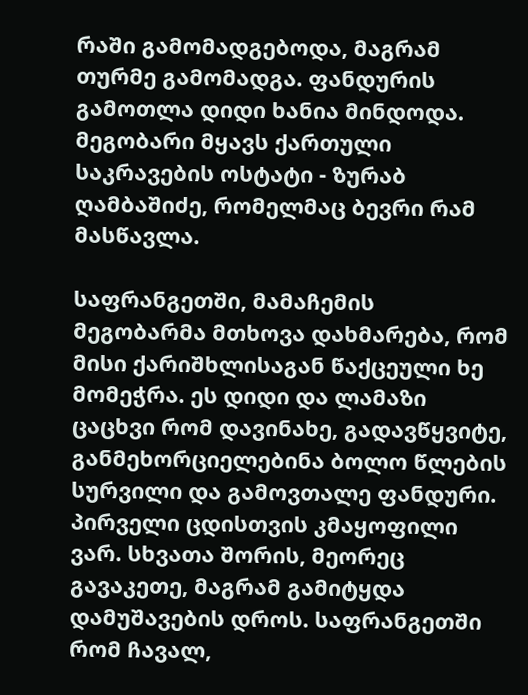რაში გამომადგებოდა, მაგრამ თურმე გამომადგა. ფანდურის გამოთლა დიდი ხანია მინდოდა. მეგობარი მყავს ქართული საკრავების ოსტატი - ზურაბ ღამბაშიძე, რომელმაც ბევრი რამ მასწავლა.

საფრანგეთში, მამაჩემის მეგობარმა მთხოვა დახმარება, რომ მისი ქარიშხლისაგან წაქცეული ხე მომეჭრა. ეს დიდი და ლამაზი ცაცხვი რომ დავინახე, გადავწყვიტე, განმეხორციელებინა ბოლო წლების სურვილი და გამოვთალე ფანდური. პირველი ცდისთვის კმაყოფილი ვარ. სხვათა შორის, მეორეც გავაკეთე, მაგრამ გამიტყდა დამუშავების დროს. საფრანგეთში რომ ჩავალ,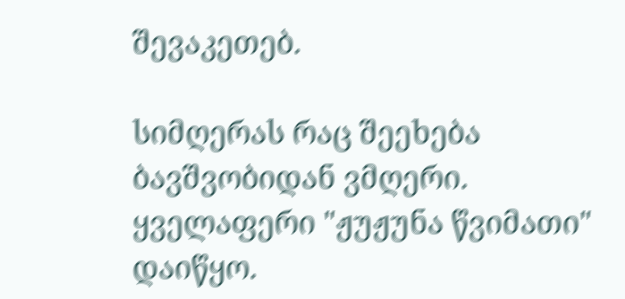შევაკეთებ.

სიმღერას რაც შეეხება ბავშვობიდან ვმღერი. ყველაფერი "ჟუჟუნა წვიმათი" დაიწყო.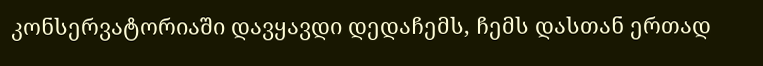კონსერვატორიაში დავყავდი დედაჩემს, ჩემს დასთან ერთად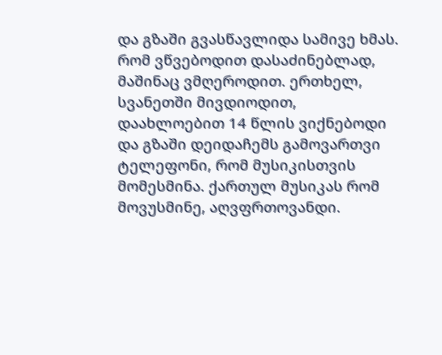და გზაში გვასწავლიდა სამივე ხმას. რომ ვწვებოდით დასაძინებლად, მაშინაც ვმღეროდით. ერთხელ, სვანეთში მივდიოდით, დაახლოებით 14 წლის ვიქნებოდი და გზაში დეიდაჩემს გამოვართვი ტელეფონი, რომ მუსიკისთვის მომესმინა. ქართულ მუსიკას რომ მოვუსმინე, აღვფრთოვანდი.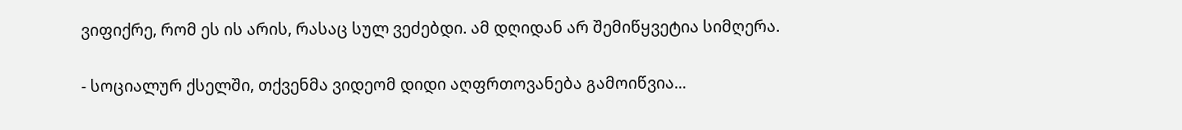ვიფიქრე, რომ ეს ის არის, რასაც სულ ვეძებდი. ამ დღიდან არ შემიწყვეტია სიმღერა.

- სოციალურ ქსელში, თქვენმა ვიდეომ დიდი აღფრთოვანება გამოიწვია...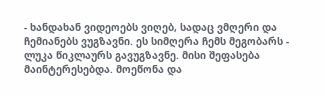- ხანდახან ვიდეოებს ვიღებ, სადაც ვმღერი და ჩემიანებს ვუგზავნი. ეს სიმღერა ჩემს მეგობარს - ლუკა წიკლაურს გავუგზავნე. მისი შეფასება მაინტერესებდა. მოეწონა და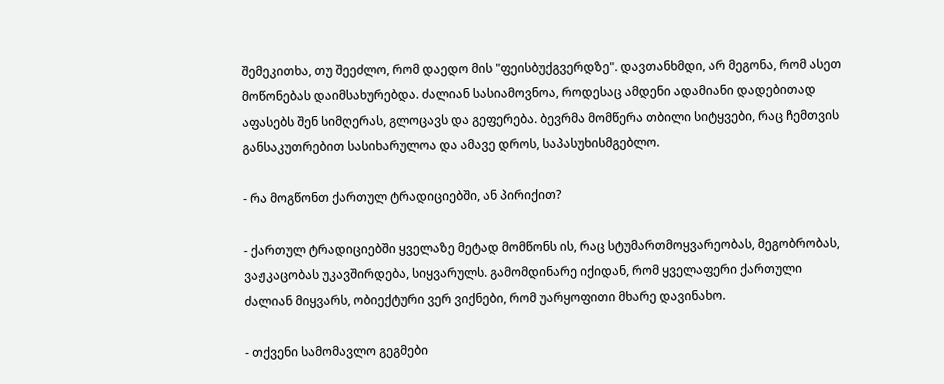შემეკითხა, თუ შეეძლო, რომ დაედო მის "ფეისბუქგვერდზე". დავთანხმდი, არ მეგონა, რომ ასეთ მოწონებას დაიმსახურებდა. ძალიან სასიამოვნოა, როდესაც ამდენი ადამიანი დადებითად აფასებს შენ სიმღერას, გლოცავს და გეფერება. ბევრმა მომწერა თბილი სიტყვები, რაც ჩემთვის განსაკუთრებით სასიხარულოა და ამავე დროს, საპასუხისმგებლო.

- რა მოგწონთ ქართულ ტრადიციებში, ან პირიქით?

- ქართულ ტრადიციებში ყველაზე მეტად მომწონს ის, რაც სტუმართმოყვარეობას, მეგობრობას, ვაჟკაცობას უკავშირდება, სიყვარულს. გამომდინარე იქიდან, რომ ყველაფერი ქართული ძალიან მიყვარს, ობიექტური ვერ ვიქნები, რომ უარყოფითი მხარე დავინახო.

- თქვენი სამომავლო გეგმები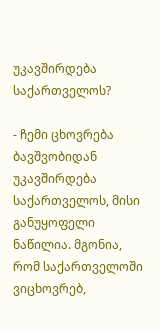უკავშირდება საქართველოს?

- ჩემი ცხოვრება ბავშვობიდან უკავშირდება საქართველოს, მისი განუყოფელი ნაწილია. მგონია, რომ საქართველოში ვიცხოვრებ,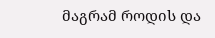მაგრამ როდის და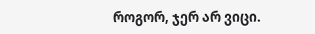როგორ, ჯერ არ ვიცი.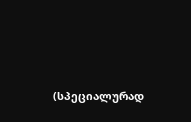(სპეციალურად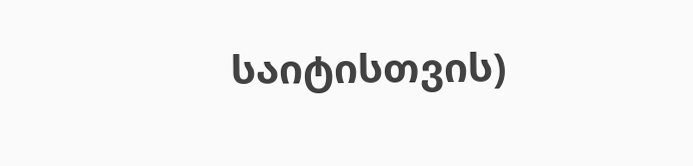საიტისთვის)